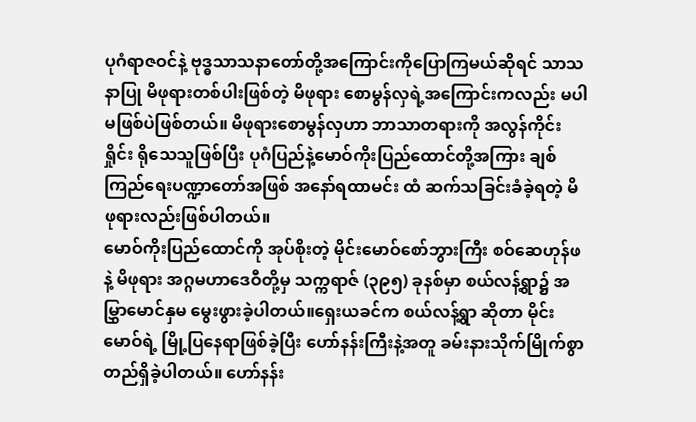ပုဂံရာဇဝင်နဲ့ ဗုဒ္ဓသာသနာတော်တို့အကြောင်းကိုပြောကြမယ်ဆိုရင် သာသနာပြု မိဖုရားတစ်ပါးဖြစ်တဲ့ မိဖုရား စောမွန်လှရဲ့အကြောင်းကလည်း မပါမဖြစ်ပဲဖြစ်တယ်။ မိဖုရားစောမွန်လှဟာ ဘာသာတရားကို အလွန်ကိုင်းရှိုင်း ရိုသေသူဖြစ်ပြီး ပုဂံပြည်နဲ့မောဝ်ကိုးပြည်ထောင်တို့အကြား ချစ်ကြည်ရေးပဏ္ဍာတော်အဖြစ် အနော်ရထာမင်း ထံ ဆက်သခြင်းခံခဲ့ရတဲ့ မိဖုရားလည်းဖြစ်ပါတယ်။
မောဝ်ကိုးပြည်ထောင်ကို အုပ်စိုးတဲ့ မိုင်းမောဝ်စော်ဘွားကြီး စဝ်ဆေဟုန်ဖ နဲ့ မိဖုရား အဂ္ဂမဟာဒေဝီတို့မှ သက္ကရာဇ် (၃၉၅) ခုနစ်မှာ စယ်လန့်ရွာ၌ အမြွှာမောင်နှမ မွေးဖွားခဲ့ပါတယ်။ရှေးယခင်က စယ်လန့်ရွာ ဆိုတာ မိုင်းမောဝ်ရဲ့ မြို့ပြနေရာဖြစ်ခဲ့ပြီး ဟော်နန်းကြီးနဲ့အတူ ခမ်းနားသိုက်မြိုက်စွာတည်ရှိခဲ့ပါတယ်။ ဟော်နန်း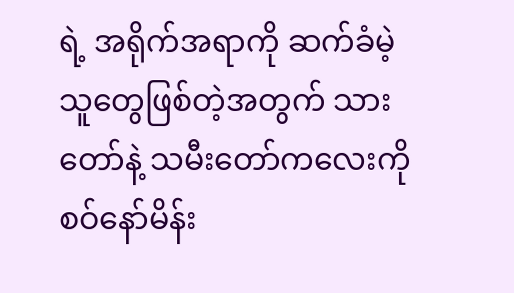ရဲ့ အရိုက်အရာကို ဆက်ခံမဲ့ သူတွေဖြစ်တဲ့အတွက် သားတော်နဲ့ သမီးတော်ကလေးကို စဝ်နော်မိန်း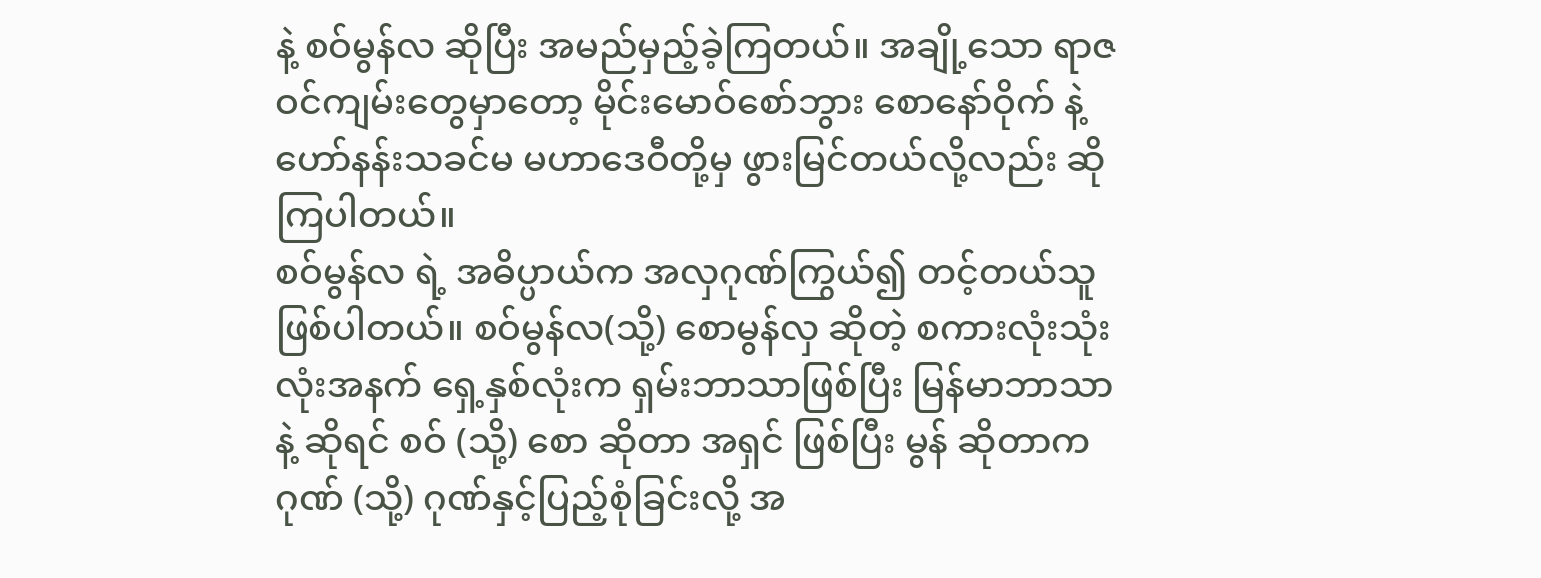နဲ့ စဝ်မွန်လ ဆိုပြီး အမည်မှည့်ခဲ့ကြတယ်။ အချို့သော ရာဇဝင်ကျမ်းတွေမှာတော့ မိုင်းမောဝ်စော်ဘွား စောနော်ဝိုက် နဲ့ ဟော်နန်းသခင်မ မဟာဒေဝီတို့မှ ဖွားမြင်တယ်လို့လည်း ဆိုကြပါတယ်။
စဝ်မွန်လ ရဲ့ အဓိပ္ပာယ်က အလှဂုဏ်ကြွယ်၍ တင့်တယ်သူဖြစ်ပါတယ်။ စဝ်မွန်လ(သို့) စောမွန်လှ ဆိုတဲ့ စကားလုံးသုံးလုံးအနက် ရှေ့နှစ်လုံးက ရှမ်းဘာသာဖြစ်ပြီး မြန်မာဘာသာနဲ့ ဆိုရင် စဝ် (သို့) စော ဆိုတာ အရှင် ဖြစ်ပြီး မွန် ဆိုတာက ဂုဏ် (သို့) ဂုဏ်နှင့်ပြည့်စုံခြင်းလို့ အ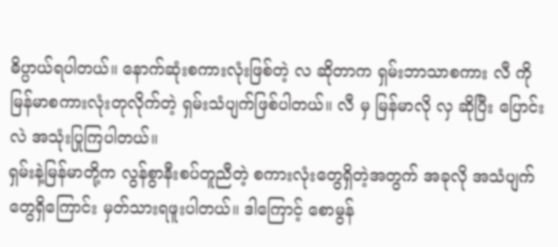ဓိပ္ပာယ်ရပါတယ်။ နောက်ဆုံးစကားလုံးဖြစ်တဲ့ လ ဆိုတာက ရှမ်းဘာသာစကား လီ ကို မြန်မာစကားလုံးတုလိုက်တဲ့ ရှမ်းသံပျက်ဖြစ်ပါတယ်။ လီ မှ မြန်မာလို လှ ဆိုပြီး ပြောင်းလဲ အသုံးပြုကြပါတယ်။
ရှမ်းနဲ့မြန်မာတို့က လွန်စွာနီးစပ်တူညီတဲ့ စကားလုံးတွေရှိတဲ့အတွက် အခုလို အသံပျက်တွေရှိကြောင်း မှတ်သားရဖူးပါတယ်။ ဒါကြောင့် စောမွန်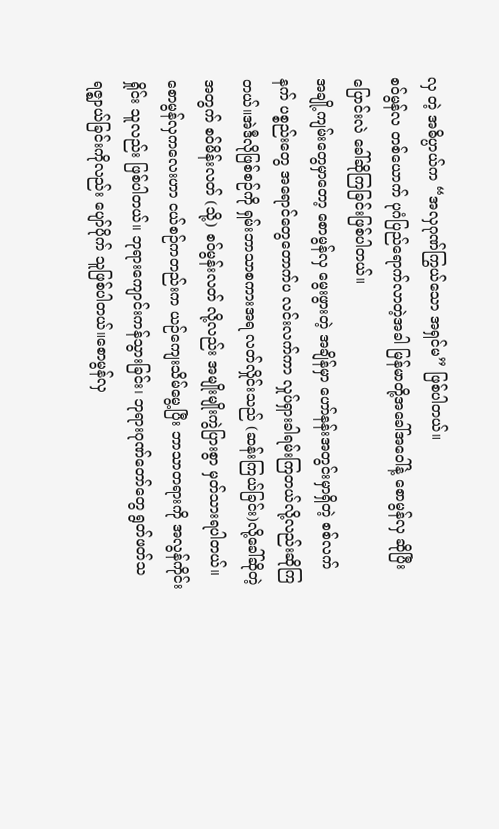လှ တဲ့ အဓိပ္ပာယ်က “အလှဂုဏ်ကြွယ်သော အရှင်မ” ဖြစ်ပါတယ်။
စဝ်မွန်လ တစ်ယောက် ပုဂံပြည်ရောက်လာတဲ့အခါ မြန်မာတို့အခေါ်အဝေါ်နဲ့ စောမွန်လှ ဆိုပြီး ပြောင်းလဲ ခေါ်ဆိုကြခြင်းဖြစ်ပါတယ်။
အချို့ကျမ်းတွေမှာတော့ စောမွန်လှ မွေးဖွားတဲ့ အချိန်မှာ ဟော်နန်းအတွင်းမှာရှိတဲ့ စစ်လက်နက် ပစ္စည်းတွေ အရောင်တွေတောက်ပ လင်းလက်ကာ လှုပ်ရှားခါရမ်းကြတယ်လို့လည်းဆိုကြတယ်။အဲဒီလိုဖြစ်စဉ်ကို ရှမ်းဘာသာစကားအရ လတ်လှိုင်းသည် (ဆန်းကြယ်ခြင်း)လို့ခေါ်ဆိုတဲ့အတွက် စဝ်မိန်းလတ် (သို့) စဝ်မွန်းလတ် လို့လည်း အမျိုးမျိုးကွဲပြားစွာ မှတ်သားရပါတယ်။
စောမွန်လှကလေးဟာ ငယ်စဉ်ကတည်းက ယဉ်ကျေးသိမ်မွေ့ပြီး ဘာသာတရားကို အလွန်ကိုင်းရှိုင်း သူလည်း ဖြစ်ပါတယ်။ ဘုရားကျောင်းကန်သွားခြင်း၊ ဘုရားဂုဏ်တော်တွေ ရွတ်ဖတ်သရဇ္ဈာယ်ခြင်းကိုလည်း ပျော်ပိုက် သူဖြစ်ပါတယ်။စောမွန်လှ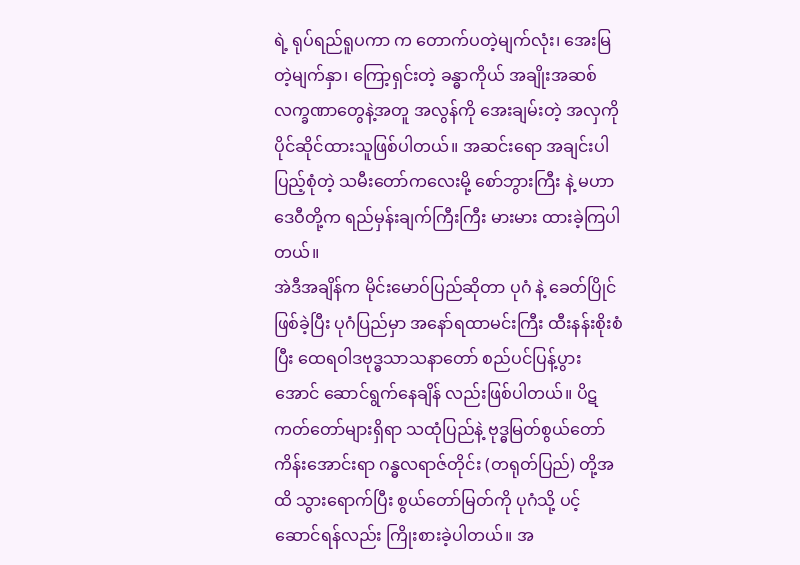ရဲ့ ရုပ်ရည်ရူပကာ က တောက်ပတဲ့မျက်လုံး၊ အေးမြတဲ့မျက်နှာ၊ ကြော့ရှင်းတဲ့ ခန္ဓာကိုယ် အချိုးအဆစ်လက္ခဏာတွေနဲ့အတူ အလွန်ကို အေးချမ်းတဲ့ အလှကို ပိုင်ဆိုင်ထားသူဖြစ်ပါတယ်။ အဆင်းရော အချင်းပါ ပြည့်စုံတဲ့ သမီးတော်ကလေးမို့ စော်ဘွားကြီး နဲ့ မဟာဒေဝီတို့က ရည်မှန်းချက်ကြီးကြီး မားမား ထားခဲ့ကြပါတယ်။
အဲဒီအချိန်က မိုင်းမောဝ်ပြည်ဆိုတာ ပုဂံ နဲ့ ခေတ်ပြိုင်ဖြစ်ခဲ့ပြီး ပုဂံပြည်မှာ အနော်ရထာမင်းကြီး ထီးနန်းစိုးစံပြီး ထေရဝါဒဗုဒ္ဓသာသနာတော် စည်ပင်ပြန့်ပွားအောင် ဆောင်ရွက်နေချိန် လည်းဖြစ်ပါတယ်။ ပိဋကတ်တော်များရှိရာ သထုံပြည်နဲ့ ဗုဒ္ဓမြတ်စွယ်တော် ကိန်းအောင်းရာ ဂန္ဓလရာဇ်တိုင်း (တရုတ်ပြည်) တို့အထိ သွားရောက်ပြီး စွယ်တော်မြတ်ကို ပုဂံသို့ ပင့်ဆောင်ရန်လည်း ကြိုးစားခဲ့ပါတယ်။ အ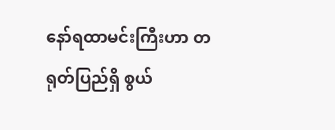နော်ရထာမင်းကြီးဟာ တရုတ်ပြည်ရှိ စွယ်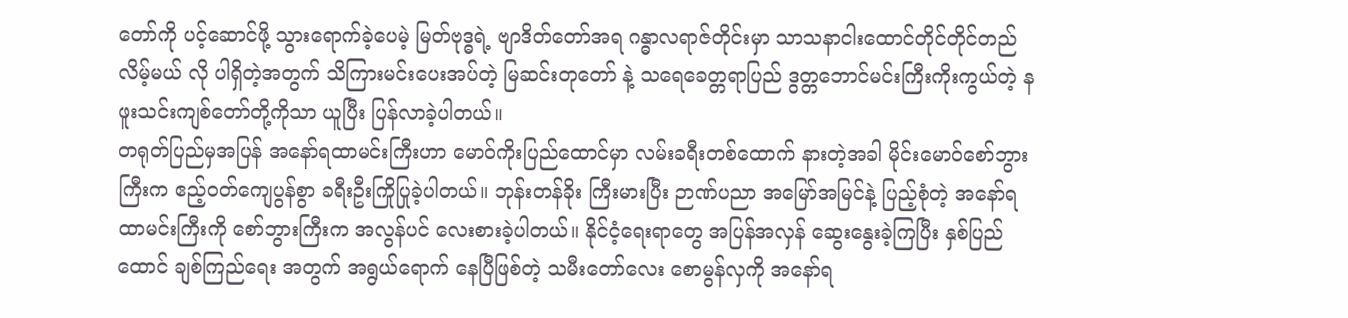တော်ကို ပင့်ဆောင်ဖို့ သွားရောက်ခဲ့ပေမဲ့ မြတ်ဗုဒ္ဓရဲ့ ဗျာဒိတ်တော်အရ ဂန္ဓာလရာဇ်တိုင်းမှာ သာသနာငါးထောင်တိုင်တိုင်တည်လိမ့်မယ် လို ပါရှိတဲ့အတွက် သိကြားမင်းပေးအပ်တဲ့ မြဆင်းတုတော် နဲ့ သရေခေတ္တရာပြည် ဒွတ္တဘောင်မင်းကြီးကိုးကွယ်တဲ့ နဖူးသင်းကျစ်တော်တို့ကိုသာ ယူပြီး ပြန်လာခဲ့ပါတယ်။
တရုတ်ပြည်မှအပြန် အနော်ရထာမင်းကြီးဟာ မောဝ်ကိုးပြည်ထောင်မှာ လမ်းခရီးတစ်ထောက် နားတဲ့အခါ မိုင်းမောဝ်စော်ဘွားကြီးက ဧည့်ဝတ်ကျေပွန်စွာ ခရီးဦးကြိုပြုခဲ့ပါတယ်။ ဘုန်းတန်ခိုး ကြီးမားပြီး ဉာဏ်ပညာ အမြော်အမြင်နဲ့ ပြည့်စုံတဲ့ အနော်ရထာမင်းကြီးကို စော်ဘွားကြီးက အလွန်ပင် လေးစားခဲ့ပါတယ်။ နိုင်ငံ့ရေးရာတွေ အပြန်အလှန် ဆွေးနွေးခဲ့ကြပြီး နှစ်ပြည်ထောင် ချစ်ကြည်ရေး အတွက် အရွယ်ရောက် နေပြီဖြစ်တဲ့ သမီးတော်လေး စောမွန်လှကို အနော်ရ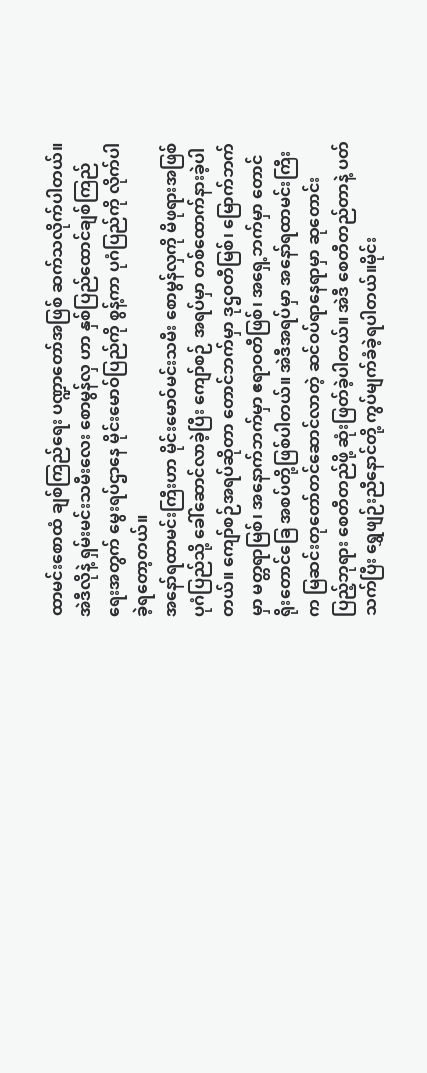ထာမင်းစောထံ ချစ်ကြည်ရေး ပဏ္ဍာတော်အဖြစ် ဆက်သလိုက်ပါတယ်။ အဲဒီလိုနဲ့ ရှမ်းမင်းသမီးလေး စောမွန်လှ ဟာ နှစ်ပြည်ထောင်ချစ်ကြည်ရေးအတွက် မွေးရပ်ဌာနေ မိုင်းမောဝ်ပြည်ကို စွန့်ကာ ပုဂံပြည်ကို လိုက်ပါခဲ့ရတော့တယ်။
အနော်ရထာမင်းကြီးဟာ မိုင်းမောဝ်မင်းသမီး စောမွန်လှကို မိဖုရားအဖြစ်ပုဂံပြည်သို့ ခေါ်ဆောင်လာခဲ့ပြီး ကျော်စဉ် အရပ်မှာ တစ်ထောက်နားခဲ့ပါတယ်။ ကျော်စဉ်အရပ်ဆိုတာ တောင်ဘက်မှာ ဒုဌဝတီမြစ်၊ မြောက်ဘက်မှာ မတ္တရာမြစ်၊ အနောက်ဘက်မှာ ဧရာဝတီဖြစ်၊ အရှေ့ဘက်မှာ တောင်ရိုးတောင်ခြေ အစပ်တို့ဖြစ်ပါတယ်။ အဲဒီအရပ်မှာ အနော်ရထာမင်းကြီးက မြဆင်းတုတော်တင်ဆောင်လာတဲ့ ဆင်ဝပ်ရာနေရာမှာ ဆုတောင်း ပြည့်ဘုရား စေတီတည်ဖို့ ဆုံးဖြတ်ခဲ့ပါတယ်။ အဲဒီ စေတီတည်တာနဲ့ ပတ်သက်ပြီး ရွှေဖျဉ်းညီနောင်တို့ ကွပ်မျက်ခံခဲ့ရပါတယ်။မိုင်း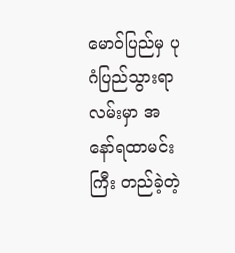မောဝ်ပြည်မှ ပုဂံပြည်သွားရာလမ်းမှာ အနော်ရထာမင်းကြီး တည်ခဲ့တဲ့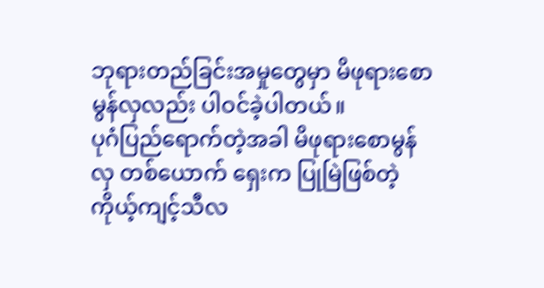ဘုရားတည်ခြင်းအမှုတွေမှာ မိဖုရားစောမွန်လှလည်း ပါဝင်ခဲ့ပါတယ်။
ပုဂံပြည်ရောက်တဲ့အခါ မိဖုရားစောမွန်လှ တစ်ယောက် ရှေးက ပြုမြဲဖြစ်တဲ့ ကိုယ့်ကျင့်သီလ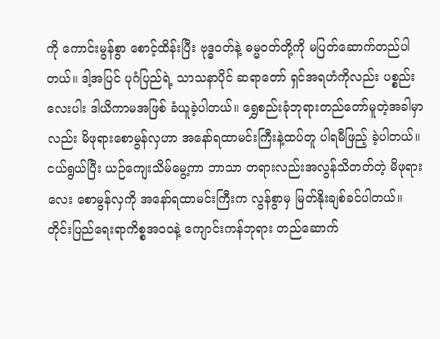ကို ကောင်းမွန်စွာ စောင့်ထိန်းပြီး ဗုဒ္ဓဝတ်နဲ့ ဓမ္မဝတ်တို့ကို မပြတ်ဆောက်တည်ပါတယ်။ ဒါ့အပြင် ပုဂံပြည်ရဲ့ သာသနာပိုင် ဆရာတော် ရှင်အရဟံကိုလည်း ပစ္စည်းလေးပါး ဒါယိကာမအဖြစ် ခံယူခဲ့ပါတယ်။ ရွှေစည်းခုံဘုရားတည်တော်မူတဲ့အခါမှာလည်း မိဖုရားစောမွန်လှဟာ အနော်ရထာမင်းကြီးနဲ့ထပ်တူ ပါရမီဖြည့် ခဲ့ပါတယ်။ ငယ်ရွယ်ပြီး ယဉ်ကျေးသိမ်မွေ့ကာ ဘာသာ တရားလည်းအလွန်သိတတ်တဲ့ မိဖုရားလေး စောမွန်လှကို အနော်ရထာမင်းကြီးက လွန်စွာမှ မြတ်နိုးချစ်ခင်ပါတယ်။ တိုင်းပြည်ရေးရာကိစ္စအဝဝနဲ့ ကျောင်းကန်ဘုရား တည်ဆောက်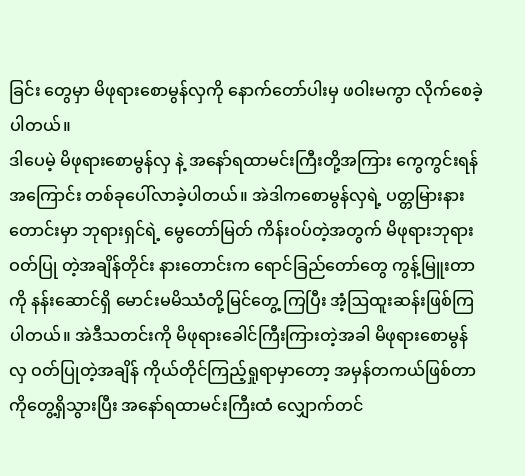ခြင်း တွေမှာ မိဖုရားစောမွန်လှကို နောက်တော်ပါးမှ ဖဝါးမကွာ လိုက်စေခဲ့ပါတယ်။
ဒါပေမဲ့ မိဖုရားစောမွန်လှ နဲ့ အနော်ရထာမင်းကြီးတို့အကြား ကွေကွင်းရန် အကြောင်း တစ်ခုပေါ်လာခဲ့ပါတယ်။ အဲဒါကစောမွန်လှရဲ့ ပတ္တမြားနားတောင်းမှာ ဘုရားရှင်ရဲ့ မွေတော်မြတ် ကိန်းဝပ်တဲ့အတွက် မိဖုရားဘုရားဝတ်ပြု တဲ့အချိန်တိုင်း နားတောင်းက ရောင်ခြည်တော်တွေ ကွန့်မြူးတာကို နန်းဆောင်ရှိ မောင်းမမိဿံတို့မြင်တွေ့ ကြပြီး အံ့ဩထူးဆန်းဖြစ်ကြပါတယ်။ အဲဒီသတင်းကို မိဖုရားခေါင်ကြီးကြားတဲ့အခါ မိဖုရားစောမွန်လှ ဝတ်ပြုတဲ့အချိန် ကိုယ်တိုင်ကြည့်ရှုရာမှာတော့ အမှန်တကယ်ဖြစ်တာကိုတွေ့ရှိသွားပြီး အနော်ရထာမင်းကြီးထံ လျှောက်တင်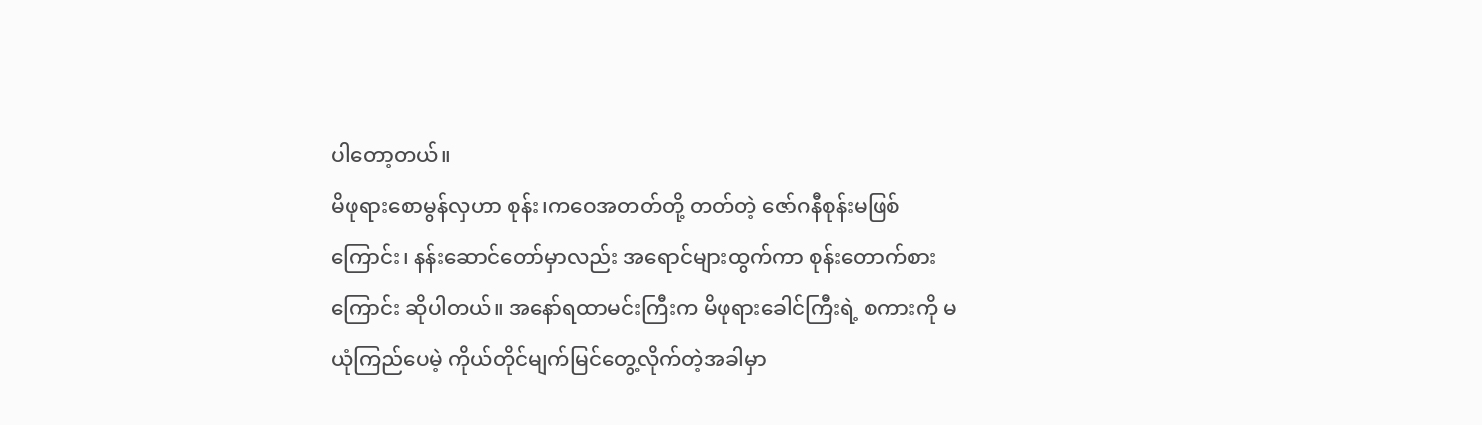ပါတော့တယ်။
မိဖုရားစောမွန်လှဟာ စုန်း၊ကဝေအတတ်တို့ တတ်တဲ့ ဇော်ဂနီစုန်းမဖြစ်ကြောင်း၊ နန်းဆောင်တော်မှာလည်း အရောင်များထွက်ကာ စုန်းတောက်စားကြောင်း ဆိုပါတယ်။ အနော်ရထာမင်းကြီးက မိဖုရားခေါင်ကြီးရဲ့ စကားကို မယုံကြည်ပေမဲ့ ကိုယ်တိုင်မျက်မြင်တွေ့လိုက်တဲ့အခါမှာ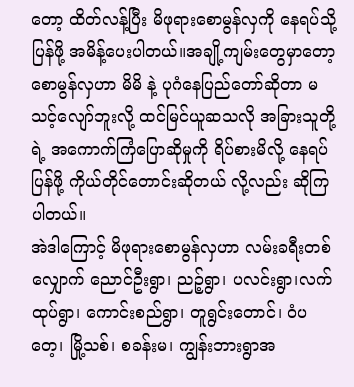တော့ ထိတ်လန့်ပြီး မိဖုရားစောမွန်လှကို နေရပ်သို့ပြန်ဖို့ အမိန့်ပေးပါတယ်။အချို့ကျမ်းတွေမှာတော့ စောမွန်လှဟာ မိမိ နဲ့ ပုဂံနေပြည်တော်ဆိုတာ မသင့်လျော်ဘူးလို့ ထင်မြင်ယူဆသလို အခြားသူတို့ရဲ့ အကောက်ကြံပြောဆိုမှုကို ရိပ်စားမိလို့ နေရပ်ပြန်ဖို့ ကိုယ်တိုင်တောင်းဆိုတယ် လို့လည်း ဆိုကြပါတယ်။
အဲဒါကြောင့် မိဖုရားစောမွန်လှဟာ လမ်းခရီးတစ်လျှောက် ညောင်ဦးရွာ၊ ညဉ့်ရွာ၊ ပလင်းရွာ၊လက်ထုပ်ရွာ၊ ကောင်းစည်ရွာ၊ တူရွင်းတောင်၊ ဝံပတေ့၊ မြို့သစ်၊ စခန်းမ၊ ကျွန်းဘားရွာအ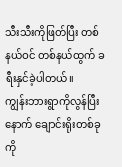သီးသီးကိုဖြတ်ပြီး တစ်နယ်ဝင် တစ်နယ်ထွက် ခရီးနှင်ခဲ့ပါတယ်။
ကျွန်းဘားရွာကိုလွန်ပြီးနောက် ချောင်းရိုးတစ်ခုကို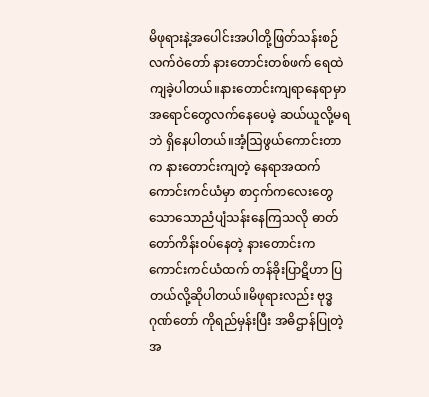မိဖုရားနဲ့အပေါင်းအပါတို့ဖြတ်သန်းစဉ် လက်ဝဲတော် နားတောင်းတစ်ဖက် ရေထဲကျခဲ့ပါတယ်။နားတောင်းကျရာနေရာမှာ အရောင်တွေလက်နေပေမဲ့ ဆယ်ယူလို့မရဘဲ ရှိနေပါတယ်။အံ့ဩဖွယ်ကောင်းတာက နားတောင်းကျတဲ့ နေရာအထက် ကောင်းကင်ယံမှာ စာငှက်ကလေးတွေ သောသောညံပျံသန်းနေကြသလို ဓာတ်တော်ကိန်းဝပ်နေတဲ့ နားတောင်းက ကောင်းကင်ယံထက် တန်ခိုးပြာဋိဟာ ပြတယ်လို့ဆိုပါတယ်။မိဖုရားလည်း ဗုဒ္ဓဂုဏ်တော် ကိုရည်မှန်းပြီး အဓိဌာန်ပြုတဲ့အ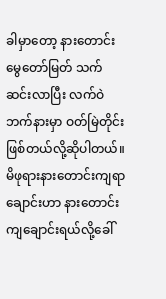ခါမှာတော့ နားတောင်း မွေတော်မြတ် သက်ဆင်းလာပြီး လက်ဝဲဘက်နားမှာ ဝတ်မြဲတိုင်းဖြစ်တယ်လို့ဆိုပါတယ်။
မိဖုရားနားတောင်းကျရာချောင်းဟာ နားတောင်းကျချောင်းရယ်လို့ခေါ်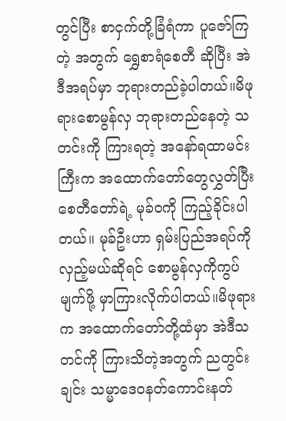တွင်ပြီး စာငှက်တို့ခြံရံကာ ပူဇော်ကြတဲ့ အတွက် ရွှေစာရံစေတီ ဆိုပြီး အဲဒီအရပ်မှာ ဘုရားတည်ခဲ့ပါတယ်။မိဖုရားစောမွန်လှ ဘုရားတည်နေတဲ့ သတင်းကို ကြားရတဲ့ အနော်ရထာမင်းကြီးက အထောက်တော်တွေလွှတ်ပြီး စေတီတော်ရဲ့ မုခ်ဝကို ကြည့်ခိုင်းပါတယ်။ မုခ်ဦးဟာ ရှမ်းပြည်အရပ်ကိုလှည့်မယ်ဆိုရင် စောမွန်လှကိုကွပ်မျက်ဖို့ မှာကြားလိုက်ပါတယ်။မိဖုရားက အထောက်တော်တို့ထံမှာ အဲဒီသတင်ကို ကြားသိတဲ့အတွက် ညတွင်းချင်း သမ္မာဒေဝနတ်ကောင်းနတ်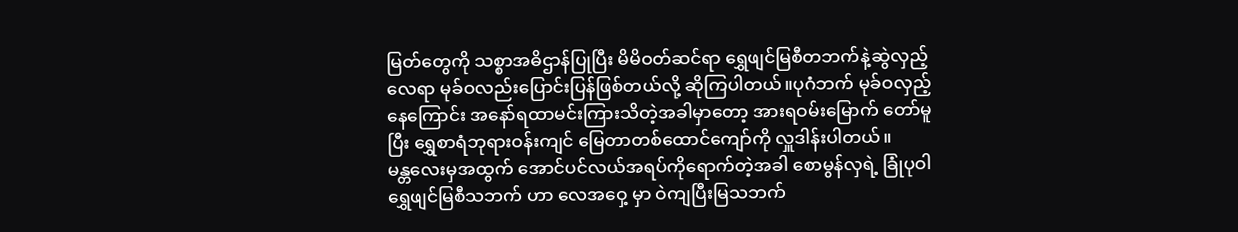မြတ်တွေကို သစ္စာအဓိဌာန်ပြုပြီး မိမိဝတ်ဆင်ရာ ရွှေဖျင်မြစီတဘက်နဲ့ဆွဲလှည့်လေရာ မုခ်ဝလည်းပြောင်းပြန်ဖြစ်တယ်လို့ ဆိုကြပါတယ်။ပုဂံဘက် မုခ်ဝလှည့်နေကြောင်း အနော်ရထာမင်းကြားသိတဲ့အခါမှာတော့ အားရဝမ်းမြောက် တော်မူပြီး ရွှေစာရံဘုရားဝန်းကျင် မြေတာတစ်ထောင်ကျော်ကို လှူဒါန်းပါတယ်။
မန္တလေးမှအထွက် အောင်ပင်လယ်အရပ်ကိုရောက်တဲ့အခါ စောမွန်လှရဲ့ ခြုံပုဝါ ရွှေဖျင်မြစီသဘက် ဟာ လေအဝှေ့ မှာ ဝဲကျပြီးမြသဘက်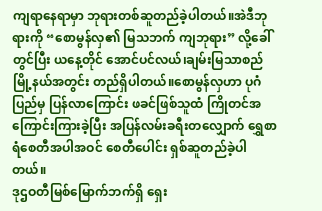ကျရာနေရာမှာ ဘုရားတစ်ဆူတည်ခဲ့ပါတယ်။အဲဒီဘုရားကို “စောမွန်လှ၏ မြသဘက် ကျဘုရား” လို့ခေါ်တွင်ပြီး ယနေ့တိုင် အောင်ပင်လယ်၊ချမ်းမြသာစည်မြို့နယ်အတွင်း တည်ရှိပါတယ်။စောမွန်လှဟာ ပုဂံပြည်မှ ပြန်လာကြောင်း ဖခင်ဖြစ်သူထံ ကြိုတင်အကြောင်းကြားခဲ့ပြီး အပြန်လမ်းခရီးတလျှောက် ရွှေစာရံစေတီအပါအဝင် စေတီပေါင်း ရှစ်ဆူတည်ခဲ့ပါတယ်။
ဒုဌဝတီမြစ်မြောက်ဘက်ရှိ ရှေး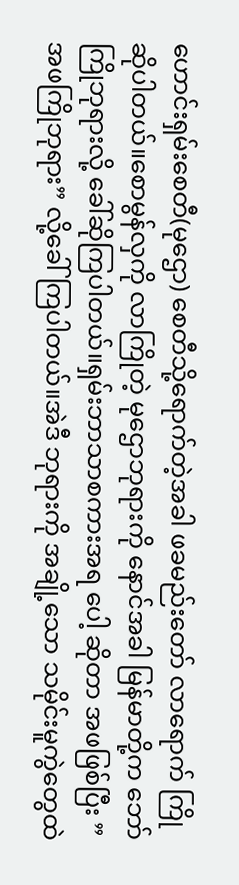ဟောင်းရှမ်းစေတီ(မုဌော) စေတီသို့ရောက်တဲ့အခါ ဖခမည်းတော် လာရောက် ကြိုဆိုပါတယ်။စောမွန်လှကို လာကြိုတဲ့ မုဌောဘုရားကို နောင်အခါ မြန်မာတို့က ဘော်ကြိုဘုရားလို့ ခေါ်ဆိုကြပါတယ်။ရှမ်းဘာသာစကားအရ ပေါ့ ဆိုတာ အဖဖြစ်ပြီး ” အဖကြိုဘုရား” လို့ခေါ်ကြပါတယ်။အဲဒီ ဘုရားကို အချို့သော သမိုင်းမူကွဲတွေထဲ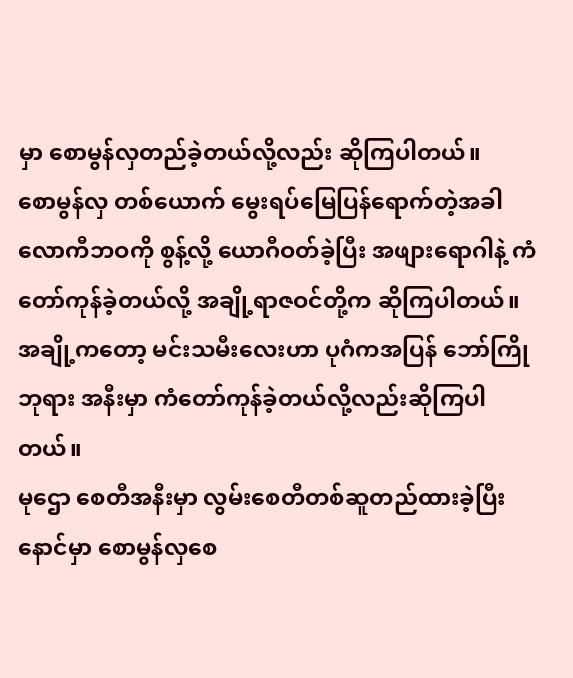မှာ စောမွန်လှတည်ခဲ့တယ်လို့လည်း ဆိုကြပါတယ်။
စောမွန်လှ တစ်ယောက် မွေးရပ်မြေပြန်ရောက်တဲ့အခါ လောကီဘဝကို စွန့်လို့ ယောဂီဝတ်ခဲ့ပြီး အဖျားရောဂါနဲ့ ကံတော်ကုန်ခဲ့တယ်လို့ အချို့ရာဇဝင်တို့က ဆိုကြပါတယ်။ အချို့ကတော့ မင်းသမီးလေးဟာ ပုဂံကအပြန် ဘော်ကြိုဘုရား အနီးမှာ ကံတော်ကုန်ခဲ့တယ်လို့လည်းဆိုကြပါတယ်။
မုဌော စေတီအနီးမှာ လွမ်းစေတီတစ်ဆူတည်ထားခဲ့ပြီး နောင်မှာ စောမွန်လှစေ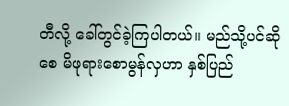တီလို့ ခေါ်တွင်ခဲ့ကြပါတယ်။ မည်သို့ပင်ဆိုစေ မိဖုရားစောမွန်လှဟာ နှစ်ပြည်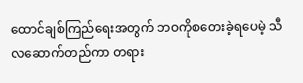ထောင်ချစ်ကြည်ရေးအတွက် ဘဝကိုစတေးခဲ့ရပေမဲ့ သီလဆောက်တည်ကာ တရား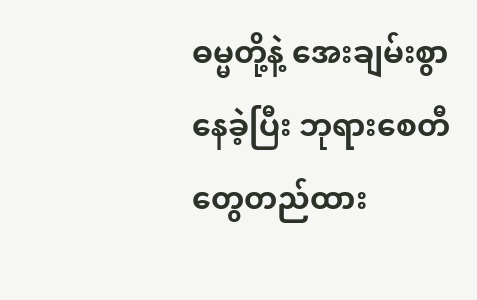ဓမ္မတို့နဲ့ အေးချမ်းစွာနေခဲ့ပြီး ဘုရားစေတီတွေတည်ထား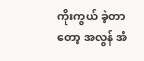ကိုးကွယ် ခဲ့တာတော့ အလွန် အံ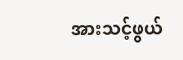အားသင့်ဖွယ်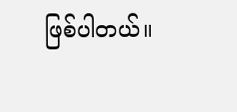ဖြစ်ပါတယ်။